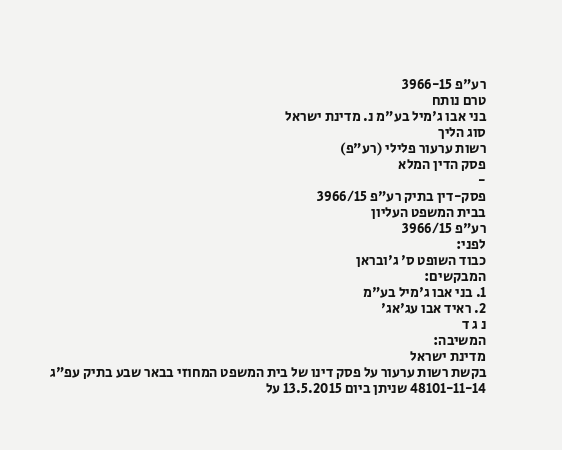רע"פ 3966-15
טרם נותח
בני אבו ג'מיל בע"מ נ. מדינת ישראל
סוג הליך
רשות ערעור פלילי (רע"פ)
פסק הדין המלא
-
פסק-דין בתיק רע"פ 3966/15
בבית המשפט העליון
רע"פ 3966/15
לפני:
כבוד השופט ס' ג'ובראן
המבקשים:
1. בני אבו ג'מיל בע"מ
2. ראיד אבו עג'אג'
נ ג ד
המשיבה:
מדינת ישראל
בקשת רשות ערעור על פסק דינו של בית המשפט המחוזי בבאר שבע בתיק עפ"ג 48101-11-14 שניתן ביום 13.5.2015 על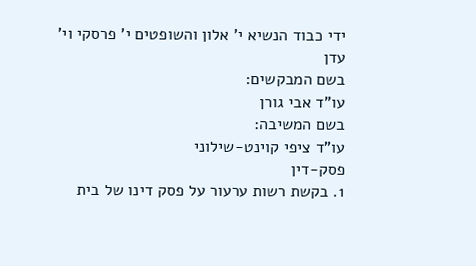ידי כבוד הנשיא י' אלון והשופטים י' פרסקי וי' עדן
בשם המבקשים:
עו"ד אבי גורן
בשם המשיבה:
עו"ד ציפי קוינט-שילוני
פסק-דין
1. בקשת רשות ערעור על פסק דינו של בית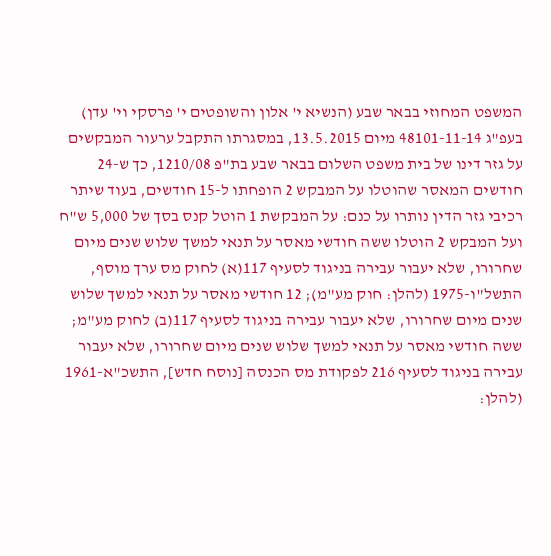המשפט המחוזי בבאר שבע (הנשיא י' אלון והשופטים י' פרסקי וי' עדן) בעפ"ג 48101-11-14 מיום 13.5.2015, במסגרתו התקבל ערעור המבקשים על גזר דינו של בית משפט השלום בבאר שבע בת"פ 1210/08, כך ש-24 חודשים המאסר שהוטלו על המבקש 2 הופחתו ל-15 חודשים, בעוד שיתר רכיבי גזר הדין נותרו על כנם: על המבקשת 1 הוטל קנס בסך של 5,000 ש"ח ועל המבקש 2 הוטלו ששה חודשי מאסר על תנאי למשך שלוש שנים מיום שחרורו, שלא יעבור עבירה בניגוד לסעיף 117(א) לחוק מס ערך מוסף, התשל"ו-1975 (להלן: חוק מע"מ); 12 חודשי מאסר על תנאי למשך שלוש שנים מיום שחרורו, שלא יעבור עבירה בניגוד לסעיף 117(ב) לחוק מע"מ; ששה חודשי מאסר על תנאי למשך שלוש שנים מיום שחרורו, שלא יעבור עבירה בניגוד לסעיף 216 לפקודת מס הכנסה [נוסח חדש], התשכ"א-1961 (להלן: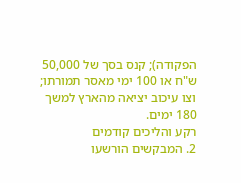הפקודה); קנס בסך של 50,000 ש"ח או 100 ימי מאסר תמורתו; וצו עיכוב יציאה מהארץ למשך 180 ימים.
רקע והליכים קודמים
2. המבקשים הורשעו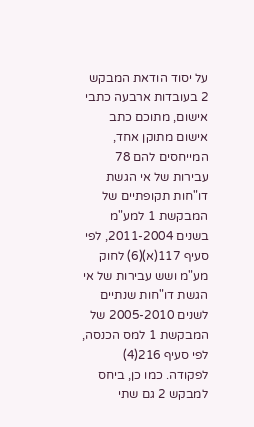על יסוד הודאת המבקש 2 בעובדות ארבעה כתבי אישום, מתוכם כתב אישום מתוקן אחד, המייחסים להם 78 עבירות של אי הגשת דו"חות תקופתיים של המבקשת 1 למע"מ בשנים 2011-2004, לפי סעיף 117(א)(6) לחוק מע"מ ושש עבירות של אי הגשת דו"חות שנתיים לשנים 2005-2010 של המבקשת 1 למס הכנסה, לפי סעיף 216(4) לפקודה. כמו כן, ביחס למבקש 2 גם שתי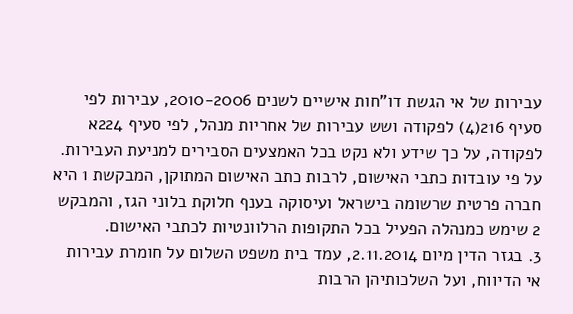עבירות של אי הגשת דו"חות אישיים לשנים 2010-2006, עבירות לפי סעיף 216(4) לפקודה ושש עבירות של אחריות מנהל, לפי סעיף 224א לפקודה, על כך שידע ולא נקט בכל האמצעים הסבירים למניעת העבירות. על פי עובדות כתבי האישום, לרבות כתב האישום המתוקן, המבקשת 1 היא חברה פרטית שרשומה בישראל ועיסוקה בענף חלוקת בלוני הגז, והמבקש 2 שימש כמנהלה הפעיל בכל התקופות הרלוונטיות לכתבי האישום.
3. בגזר הדין מיום 2.11.2014, עמד בית משפט השלום על חומרת עבירות אי הדיווח, ועל השלכותיהן הרבות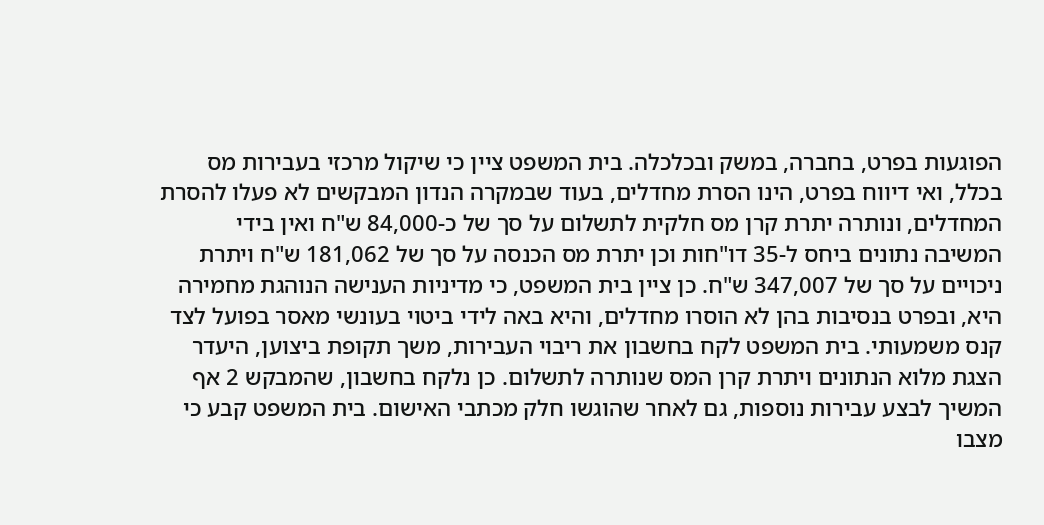הפוגעות בפרט, בחברה, במשק ובכלכלה. בית המשפט ציין כי שיקול מרכזי בעבירות מס בכלל, ואי דיווח בפרט, הינו הסרת מחדלים, בעוד שבמקרה הנדון המבקשים לא פעלו להסרת המחדלים, ונותרה יתרת קרן מס חלקית לתשלום על סך של כ-84,000 ש"ח ואין בידי המשיבה נתונים ביחס ל-35 דו"חות וכן יתרת מס הכנסה על סך של 181,062 ש"ח ויתרת ניכויים על סך של 347,007 ש"ח. כן ציין בית המשפט, כי מדיניות הענישה הנוהגת מחמירה היא, ובפרט בנסיבות בהן לא הוסרו מחדלים, והיא באה לידי ביטוי בעונשי מאסר בפועל לצד קנס משמעותי. בית המשפט לקח בחשבון את ריבוי העבירות, משך תקופת ביצוען, היעדר הצגת מלוא הנתונים ויתרת קרן המס שנותרה לתשלום. כן נלקח בחשבון, שהמבקש 2 אף המשיך לבצע עבירות נוספות, גם לאחר שהוגשו חלק מכתבי האישום. בית המשפט קבע כי מצבו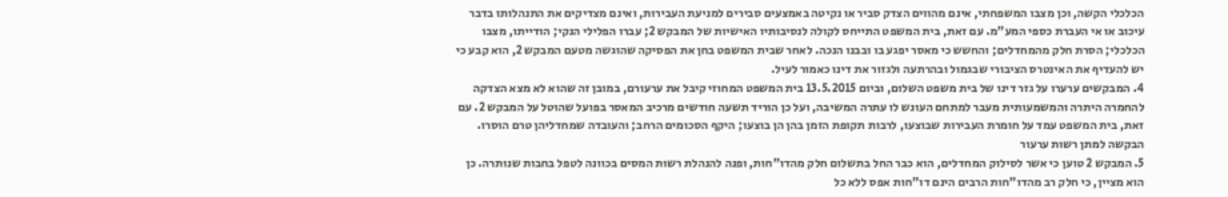הכלכלי הקשה, וכן מצבו המשפחתי, אינם מהווים הצדק סביר או נקיטה באמצעים סבירים למניעת העבירות, ואינם מצדיקים את התנהלותו בדבר עיכוב או אי העברת כספי המע"מ. עם זאת, בית המשפט התייחס לקולה לנסיבותיו האישיות של המבקש 2; עברו הפלילי הנקי; הודייתו, מצבו הכלכלי; הסרת חלק מהמחדלים; והחשש כי מאסר יפגע בו ובבנו הנכה. לאחר שבית המשפט בחן את הפסיקה שהוגשה מטעם המבקש 2, הוא קבע כי יש להעדיף את האינטרס הציבורי שבגמול ובהרתעה ולגזור את דינו כאמור לעיל.
4. המבקשים ערערו על גזר דינו של בית משפט השלום, וביום 13.5.2015 בית המשפט המחוזי קיבל את ערעורם, במובן זה שהוא לא מצא הצדקה להחמרה היתרה והמשמעותית מעבר למתחם העונש לו עתרה המשיבה, ועל כן הוריד תשעה חודשים מרכיב המאסר בפועל שהוטל על המבקש 2. עם זאת, בית המשפט עמד על חומרת העבירות שבוצעו, לרבות תקופת הזמן בהן הן בוצעו; היקף הסכומים הרחב; והעובדה שמחדליהן טרם הוסרו.
הבקשה למתן רשות ערעור
5. המבקש 2 טוען כי אשר לסילוק המחדלים, הוא כבר החל בתשלום חלק מהדו"חות, ופנה להנהלת רשות המסים בכוונה לטפל בחבות שנותרה. כן הוא מציין, כי חלק רב מהדו"חות הרבים הינם דו"חות אפס ללא כל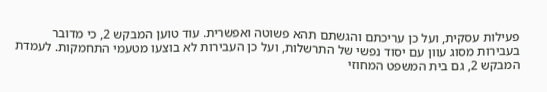פעילות עסקית, ועל כן עריכתם והגשתם תהא פשוטה ואפשרית. עוד טוען המבקש 2, כי מדובר בעבירות מסוג עוון עם יסוד נפשי של התרשלות, ועל כן העבירות לא בוצעו מטעמי התחמקות. לעמדת המבקש 2, גם בית המשפט המחוזי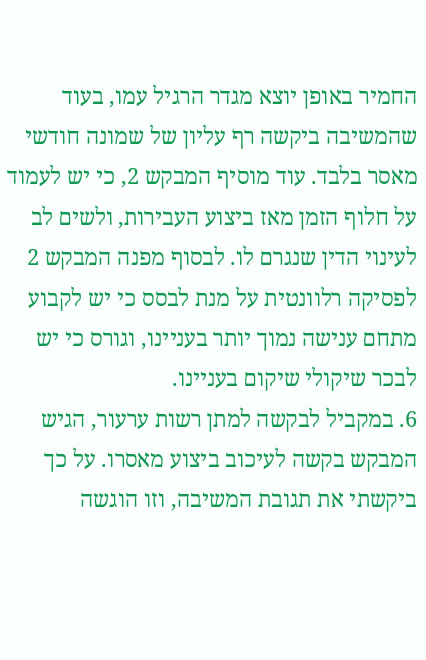החמיר באופן יוצא מגדר הרגיל עמו, בעוד שהמשיבה ביקשה רף עליון של שמונה חודשי מאסר בלבד. עוד מוסיף המבקש 2, כי יש לעמוד על חלוף הזמן מאז ביצוע העבירות, ולשים לב לעינוי הדין שנגרם לו. לבסוף מפנה המבקש 2 לפסיקה רלוונטית על מנת לבסס כי יש לקבוע מתחם ענישה נמוך יותר בעניינו, וגורס כי יש לבכר שיקולי שיקום בעניינו.
6. במקביל לבקשה למתן רשות ערעור, הגיש המבקש בקשה לעיכוב ביצוע מאסרו. על כך ביקשתי את תגובת המשיבה, וזו הוגשה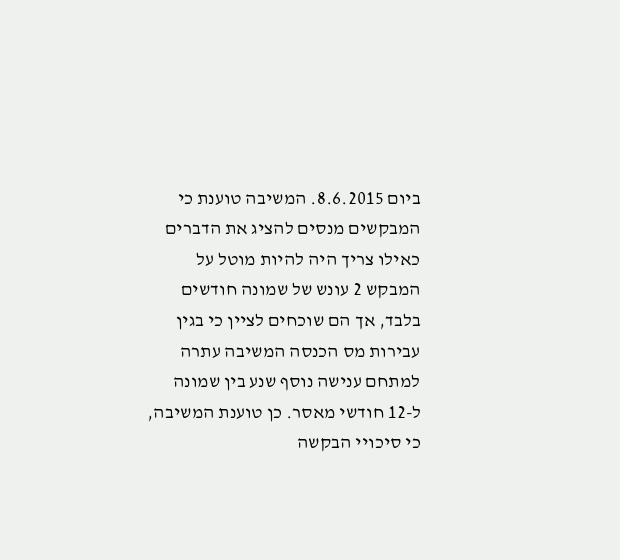ביום 8.6.2015. המשיבה טוענת כי המבקשים מנסים להציג את הדברים כאילו צריך היה להיות מוטל על המבקש 2 עונש של שמונה חודשים בלבד, אך הם שוכחים לציין כי בגין עבירות מס הכנסה המשיבה עתרה למתחם ענישה נוסף שנע בין שמונה ל-12 חודשי מאסר. כן טוענת המשיבה, כי סיכויי הבקשה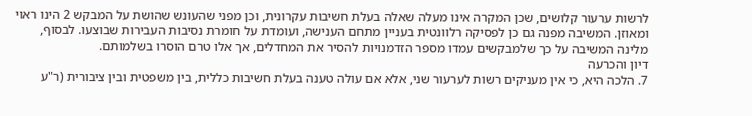לרשות ערעור קלושים, שכן המקרה אינו מעלה שאלה בעלת חשיבות עקרונית, וכן מפני שהעונש שהושת על המבקש 2 הינו ראוי ומאוזן. המשיבה מפנה גם כן לפסיקה רלוונטית בעניין מתחם הענישה, ועומדת על חומרת נסיבות העבירות שבוצעו. לבסוף, מלינה המשיבה על כך שלמבקשים עמדו מספר הזדמנויות להסיר את המחדלים, אך אלו טרם הוסרו בשלמותם.
דיון והכרעה
7. הלכה היא, כי אין מעניקים רשות לערעור שני, אלא אם עולה טענה בעלת חשיבות כללית, בין משפטית ובין ציבורית (ר"ע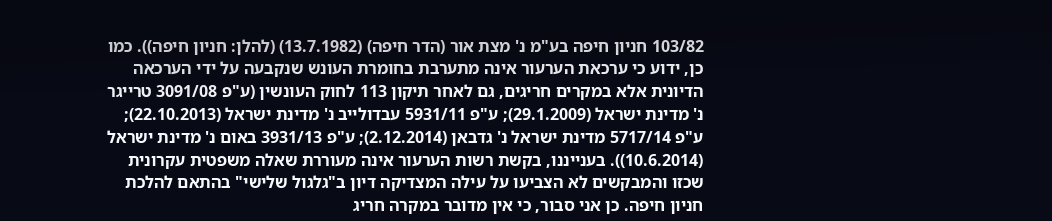103/82 חניון חיפה בע"מ נ' מצת אור (הדר חיפה) (13.7.1982) (להלן: חניון חיפה)). כמו כן, ידוע כי ערכאת הערעור אינה מתערבת בחומרת העונש שנקבעה על ידי הערכאה הדיונית אלא במקרים חריגים, גם לאחר תיקון 113 לחוק העונשין (ע"פ 3091/08 טרייגר נ' מדינת ישראל (29.1.2009); ע"פ 5931/11 עבדולייב נ' מדינת ישראל (22.10.2013); ע"פ 5717/14 מדינת ישראל נ' גדבאן (2.12.2014); ע"פ 3931/13 באום נ' מדינת ישראל (10.6.2014)). בענייננו, בקשת רשות הערעור אינה מעוררת שאלה משפטית עקרונית שכזו והמבקשים לא הצביעו על עילה המצדיקה דיון ב"גלגול שלישי" בהתאם להלכת חניון חיפה. כן אני סבור, כי אין מדובר במקרה חריג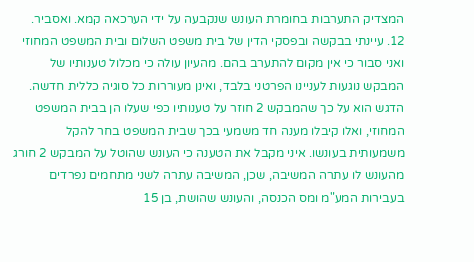המצדיק התערבות בחומרת העונש שנקבעה על ידי הערכאה קמא. ואסביר.
12. עיינתי בבקשה ובפסקי הדין של בית משפט השלום ובית המשפט המחוזי ואני סבור כי אין מקום להתערב בהם. מהעיון עולה כי מכלול טענותיו של המבקש נוגעות לעניינו הפרטני בלבד, ואינן מעוררות כל סוגיה כללית חדשה. הדגש הוא על כך שהמבקש 2 חוזר על טענותיו כפי שעלו הן בבית המשפט המחוזי, ואלו קיבלו מענה חד משמעי בכך שבית המשפט בחר להקל משמעותית בעונשו. איני מקבל את הטענה כי העונש שהוטל על המבקש 2 חורג מהעונש לו עתרה המשיבה, שכן, המשיבה עתרה לשני מתחמים נפרדים בעבירות המע"מ ומס הכנסה, והעונש שהושת, בן 15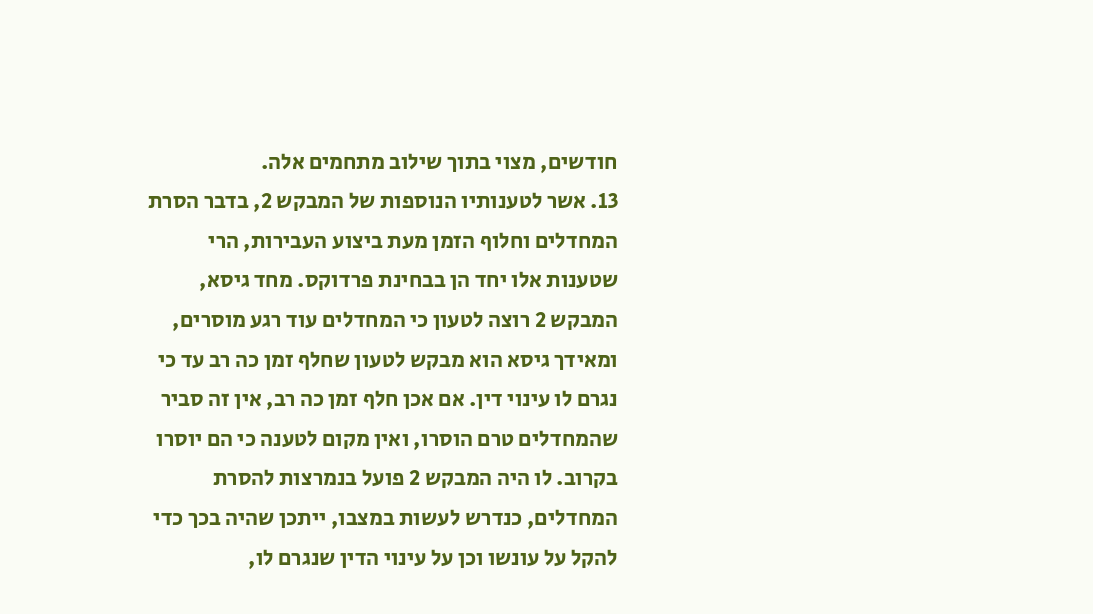חודשים, מצוי בתוך שילוב מתחמים אלה.
13. אשר לטענותיו הנוספות של המבקש 2, בדבר הסרת המחדלים וחלוף הזמן מעת ביצוע העבירות, הרי שטענות אלו יחד הן בבחינת פרדוקס. מחד גיסא, המבקש 2 רוצה לטעון כי המחדלים עוד רגע מוסרים, ומאידך גיסא הוא מבקש לטעון שחלף זמן כה רב עד כי נגרם לו עינוי דין. אם אכן חלף זמן כה רב, אין זה סביר שהמחדלים טרם הוסרו, ואין מקום לטענה כי הם יוסרו בקרוב. לו היה המבקש 2 פועל בנמרצות להסרת המחדלים, כנדרש לעשות במצבו, ייתכן שהיה בכך כדי להקל על עונשו וכן על עינוי הדין שנגרם לו,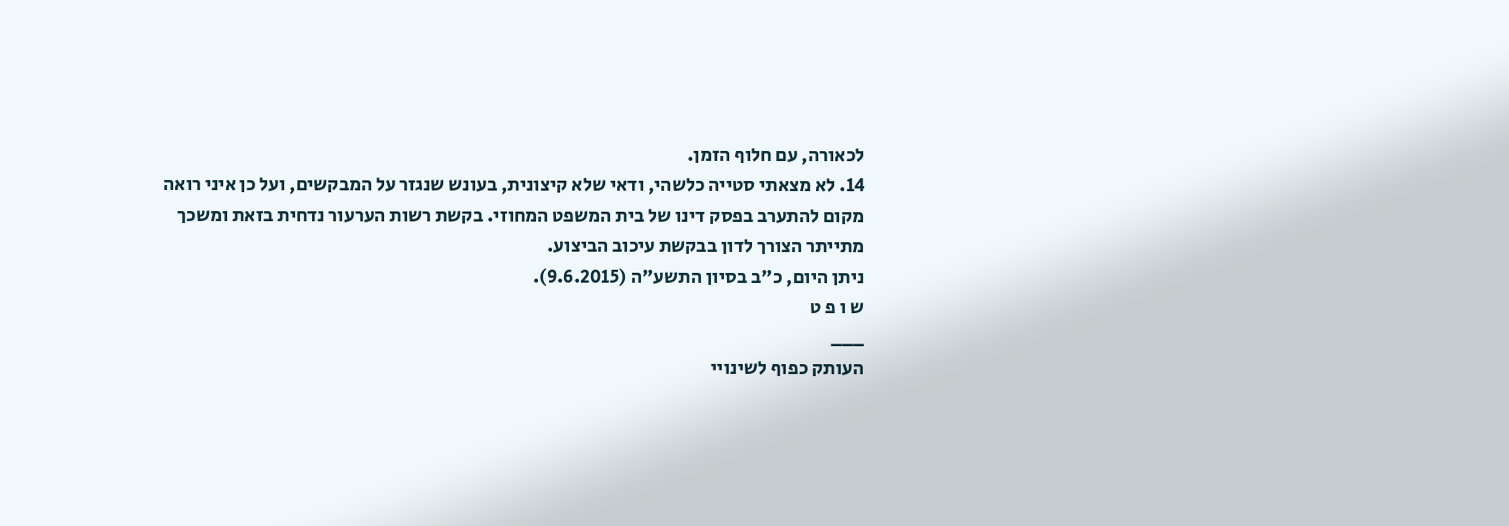לכאורה, עם חלוף הזמן.
14. לא מצאתי סטייה כלשהי, ודאי שלא קיצונית, בעונש שנגזר על המבקשים, ועל כן איני רואה מקום להתערב בפסק דינו של בית המשפט המחוזי. בקשת רשות הערעור נדחית בזאת ומשכך מתייתר הצורך לדון בבקשת עיכוב הביצוע.
ניתן היום, כ"ב בסיון התשע"ה (9.6.2015).
ש ו פ ט
___
העותק כפוף לשינויי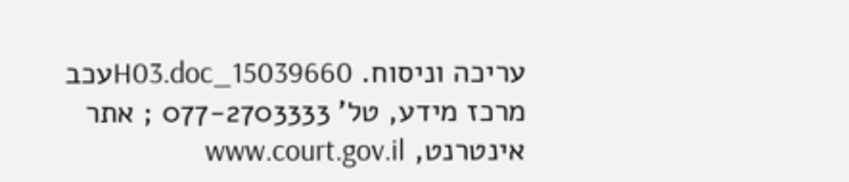עריכה וניסוח. 15039660_H03.docעכב
מרכז מידע, טל' 077-2703333 ; אתר אינטרנט, www.court.gov.il